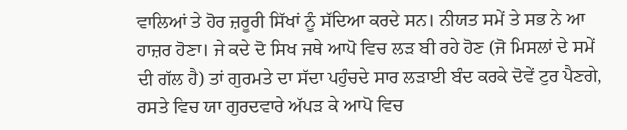ਵਾਲਿਆਂ ਤੇ ਹੋਰ ਜ਼ਰੂਰੀ ਸਿੱਖਾਂ ਨੂੰ ਸੱਦਿਆ ਕਰਦੇ ਸਨ। ਨੀਯਤ ਸਮੇਂ ਤੇ ਸਭ ਨੇ ਆ ਹਾਜ਼ਰ ਹੋਣਾ। ਜੇ ਕਦੇ ਦੋ ਸਿਖ ਜਥੇ ਆਪੋ ਵਿਚ ਲੜ ਬੀ ਰਹੇ ਹੋਣ (ਜੋ ਮਿਸਲਾਂ ਦੇ ਸਮੇਂ ਦੀ ਗੱਲ ਹੈ) ਤਾਂ ਗੁਰਮਤੇ ਦਾ ਸੱਦਾ ਪਹੁੰਚਦੇ ਸਾਰ ਲੜਾਈ ਬੰਦ ਕਰਕੇ ਦੋਵੇਂ ਟੁਰ ਪੈਣਗੇ, ਰਸਤੇ ਵਿਚ ਯਾ ਗੁਰਦਵਾਰੇ ਅੱਪੜ ਕੇ ਆਪੋ ਵਿਚ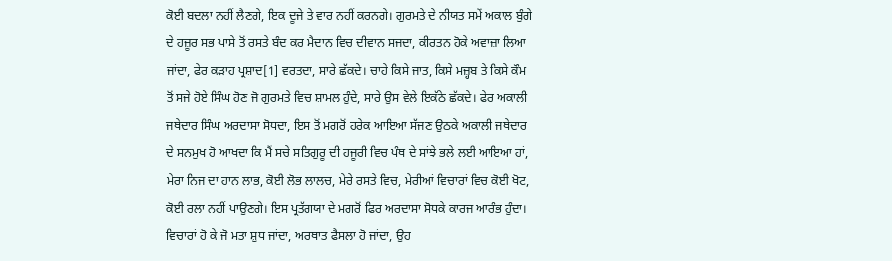ਕੋਈ ਬਦਲਾ ਨਹੀਂ ਲੈਣਗੇ, ਇਕ ਦੂਜੇ ਤੇ ਵਾਰ ਨਹੀਂ ਕਰਨਗੇ। ਗੁਰਮਤੇ ਦੇ ਨੀਯਤ ਸਮੇਂ ਅਕਾਲ ਬੁੰਗੇ ਦੇ ਹਜ਼ੂਰ ਸਭ ਪਾਸੇ ਤੋਂ ਰਸਤੇ ਬੰਦ ਕਰ ਮੈਦਾਨ ਵਿਚ ਦੀਵਾਨ ਸਜਦਾ, ਕੀਰਤਨ ਹੋਕੇ ਅਵਾਜ਼ਾ ਲਿਆ ਜਾਂਦਾ, ਫੇਰ ਕੜਾਹ ਪ੍ਰਸ਼ਾਦ[1] ਵਰਤਦਾ, ਸਾਰੇ ਛੱਕਦੇ। ਚਾਹੇ ਕਿਸੇ ਜਾਤ, ਕਿਸੇ ਮਜ਼੍ਹਬ ਤੇ ਕਿਸੇ ਕੌਮ ਤੋਂ ਸਜੇ ਹੋਏ ਸਿੰਘ ਹੋਣ ਜੋ ਗੁਰਮਤੇ ਵਿਚ ਸ਼ਾਮਲ ਹੁੰਦੇ, ਸਾਰੇ ਉਸ ਵੇਲੇ ਇਕੱਠੇ ਛੱਕਦੇ। ਫੇਰ ਅਕਾਲੀ ਜਥੇਦਾਰ ਸਿੰਘ ਅਰਦਾਸਾ ਸੋਧਦਾ, ਇਸ ਤੋਂ ਮਗਰੋਂ ਹਰੇਕ ਆਇਆ ਸੱਜਣ ਉਠਕੇ ਅਕਾਲੀ ਜਥੇਦਾਰ ਦੇ ਸਨਮੁਖ ਹੋ ਆਖਦਾ ਕਿ ਮੈਂ ਸਚੇ ਸਤਿਗੁਰੂ ਦੀ ਹਜੂਰੀ ਵਿਚ ਪੰਥ ਦੇ ਸਾਂਝੇ ਭਲੇ ਲਈ ਆਇਆ ਹਾਂ, ਮੇਰਾ ਨਿਜ ਦਾ ਹਾਨ ਲਾਭ, ਕੋਈ ਲੋਭ ਲਾਲਚ, ਮੇਰੇ ਰਸਤੇ ਵਿਚ, ਮੇਰੀਆਂ ਵਿਚਾਰਾਂ ਵਿਚ ਕੋਈ ਖੋਟ, ਕੋਈ ਰਲਾ ਨਹੀਂ ਪਾਉਣਗੇ। ਇਸ ਪ੍ਰਤੱਗਯਾ ਦੇ ਮਗਰੋਂ ਫਿਰ ਅਰਦਾਸਾ ਸੋਧਕੇ ਕਾਰਜ ਆਰੰਭ ਹੁੰਦਾ। ਵਿਚਾਰਾਂ ਹੋ ਕੇ ਜੋ ਮਤਾ ਸ਼ੁਧ ਜਾਂਦਾ, ਅਰਥਾਤ ਫੈਸਲਾ ਹੋ ਜਾਂਦਾ, ਉਹ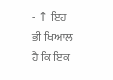- ↑ ਇਹ ਭੀ ਖਿਆਲ ਹੈ ਕਿ ਇਕ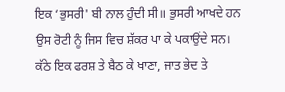ਇਕ ‘ਭੁਸਰੀ' ਬੀ ਨਾਲ ਹੁੰਦੀ ਸੀ॥ ਭੁਸਰੀ ਆਖਦੇ ਹਨ ਉਸ ਰੋਟੀ ਨੂੰ ਜਿਸ ਵਿਚ ਸ਼ੱਕਰ ਪਾ ਕੇ ਪਕਾਉਂਦੇ ਸਨ। ਕੱਠੇ ਇਕ ਫਰਸ਼ ਤੇ ਬੈਠ ਕੇ ਖਾਣਾ, ਜਾਤ ਭੇਦ ਤੇ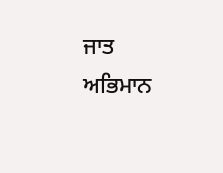ਜਾਤ ਅਭਿਮਾਨ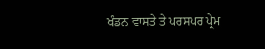ਖੰਡਨ ਵਾਸਤੇ ਤੇ ਪਰਸਪਰ ਪ੍ਰੇਮ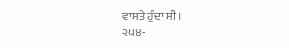ਵਾਸਤੇ ਹੁੰਦਾ ਸੀ।
੨੫੪-